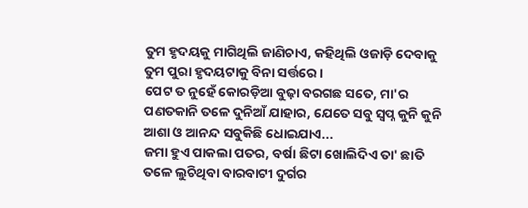ତୁମ ହୃଦୟକୁ ମାଗିଥିଲି ଜାଣିଚାଏ, କହିଥିଲି ଓଜାଡ଼ି ଦେବାକୁ ତୁମ ପୁରା ହୃଦୟଟାକୁ ବିନା ସର୍ତ୍ତରେ ।
ପେଟ ତ ନୁହେଁ କୋରଡ଼ିଆ ବୁଢ଼ା ବରଗଛ ସତେ, ମା'ର ପଣତକାନି ତଳେ ଦୁନିଆଁ ଯାହାର, ଯେତେ ସବୁ ସ୍ୱପ୍ନ କୁନି କୁନି ଆଶା ଓ ଆନନ୍ଦ ସବୁକିଛି ଧୋଇଯାଏ...
ଜମା ହୁଏ ପାକଲା ପତର, ବର୍ଷା ଛିଟା ଖୋଲିଦିଏ ତା' ଛାତି ତଳେ ଲୁଚିଥିବା ବାରବାଟୀ ଦୁର୍ଗର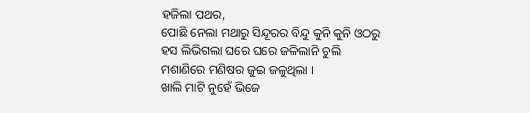ହଜିଲା ପଥର,
ପୋଛି ନେଲା ମଥାରୁ ସିନ୍ଦୂରର ବିନ୍ଦୁ କୁନି କୁନି ଓଠରୁ ହସ ଲିଭିଗଲା ଘରେ ଘରେ ଜଳିଲାନି ଚୁଲି ମଶାଣିରେ ମଣିଷର ଜୁଇ ଜଳୁଥିଲା ।
ଖାଲି ମାଟି ନୁହେଁ ଭିଜେ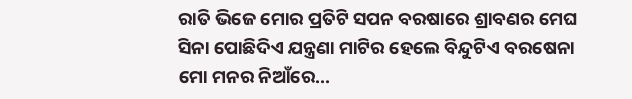ରାତି ଭିଜେ ମୋର ପ୍ରତିଟି ସପନ ବରଷାରେ ଶ୍ରାବଣର ମେଘ ସିନା ପୋଛିଦିଏ ଯନ୍ତ୍ରଣା ମାଟିର ହେଲେ ବିନ୍ଦୁଟିଏ ବରଷେନା ମୋ ମନର ନିଆଁରେ...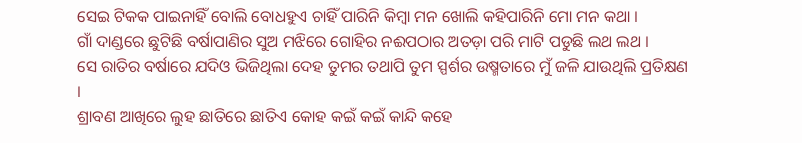ସେଇ ଟିକକ ପାଇନାହିଁ ବୋଲି ବୋଧହୁଏ ଚାହିଁ ପାରିନି କିମ୍ୱା ମନ ଖୋଲି କହିପାରିନି ମୋ ମନ କଥା ।
ଗାଁ ଦାଣ୍ଡରେ ଛୁଟିଛି ବର୍ଷାପାଣିର ସୁଅ ମଝିରେ ଗୋହିର ନଈପଠାର ଅତଡ଼ା ପରି ମାଟି ପଡୁଛି ଲଥ ଲଥ ।
ସେ ରାତିର ବର୍ଷାରେ ଯଦିଓ ଭିଜିଥିଲା ଦେହ ତୁମର ତଥାପି ତୁମ ସ୍ପର୍ଶର ଉଷ୍ମତାରେ ମୁଁ ଜଳି ଯାଉଥିଲି ପ୍ରତିକ୍ଷଣ ।
ଶ୍ରାବଣ ଆଖିରେ ଲୁହ ଛାତିରେ ଛାତିଏ କୋହ କଇଁ କଇଁ କାନ୍ଦି କହେ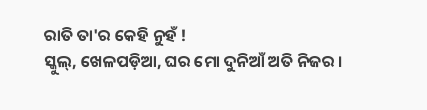ରାତି ତା'ର କେହି ନୁହଁ !
ସ୍କୁଲ୍, ଖେଳପଡ଼ିଆ, ଘର ମୋ ଦୁନିଆଁ ଅତି ନିଜର ।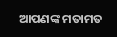ଆପଣଙ୍କ ମତାମତ